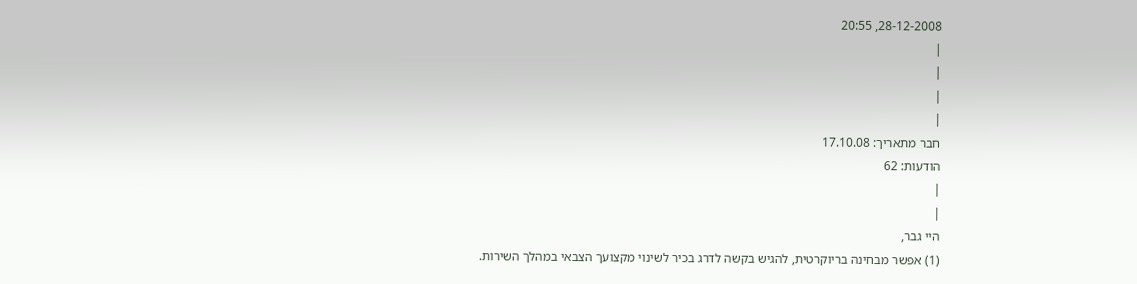28-12-2008, 20:55
|
|
|
|
חבר מתאריך: 17.10.08
הודעות: 62
|
|
היי גבר,
(1) אפשר מבחינה בריוקרטית, להגיש בקשה לדרג בכיר לשינוי מקצועך הצבאי במהלך השירות.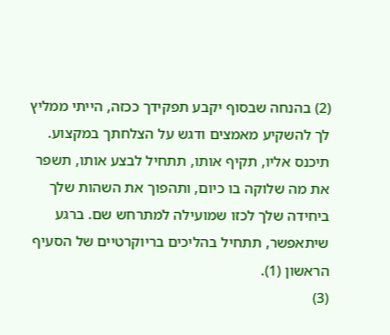(2) בהנחה שבסוף יקבע תפקידך ככזה, הייתי ממליץ לך להשקיע מאמצים ודגש על הצלחתך במקצוע. תיכנס אליו, תקיף אותו, תתחיל לבצע אותו, תשפר את מה שלוקה בו כיום, ותהפוך את השהות שלך ביחידה שלך לכזו שמועילה למתרחש שם. ברגע שיתאפשר, תתחיל בהליכים בריוקרטיים של הסעיף הראשון (1).
(3)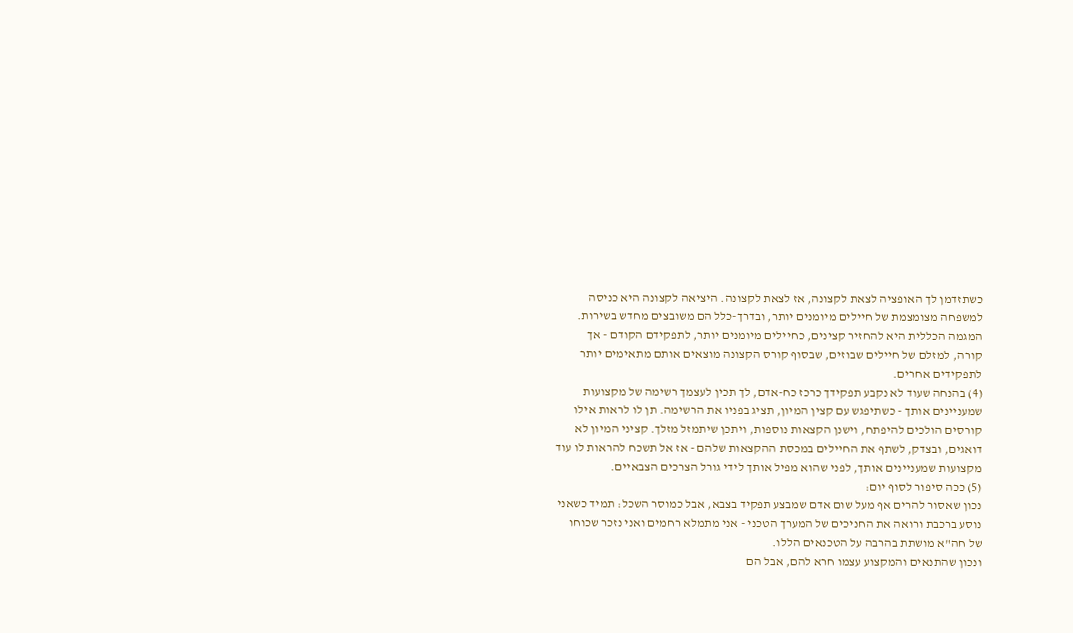כשתזדמן לך האופציה לצאת לקצונה, אז לצאת לקצונה. היציאה לקצונה היא כניסה למשפחה מצומצמת של חיילים מיומנים יותר, ובדרך-כלל הם משובצים מחדש בשירות. המגמה הכללית היא להחזיר קצינים, כחיילים מיומנים יותר, לתפקידם הקודם - אך קורה, למזלם של חיילים שבוזים, שבסוף קורס הקצונה מוצאים אותם מתאימים יותר לתפקידים אחרים.
(4) בהנחה שעוד לא נקבע תפקידך כרכז כח-אדם, לך תכין לעצמך רשימה של מקצועות שמעניינים אותך - כשתיפגש עם קצין המיון, תציג בפניו את הרשימה. תן לו לראות אילו קורסים הולכים להיפתח, וישנן הקצאות נוספות, ויתכן שיתמזל מזלך. קציני המיון לא דואגים, ובצדק, לשתף את החיילים במכסת ההקצאות שלהם - אז אל תשכח להראות לו עוד מקצועות שמעניינים אותך, לפני שהוא מפיל אותך לידי גורל הצרכים הצבאיים.
(5) ככה סיפור לסוף יום:
נכון שאסור להרים אף מעל שום אדם שמבצע תפקיד בצבא, אבל כמוסר השכל: תמיד כשאני נוסע ברכבת ורואה את החניכים של המערך הטכני - אני מתמלא רחמים ואני נזכר שכוחו של חה"א מושתת בהרבה על הטכנאים הללו.
ונכון שהתנאים והמקצוע עצמו חרא להם, אבל הם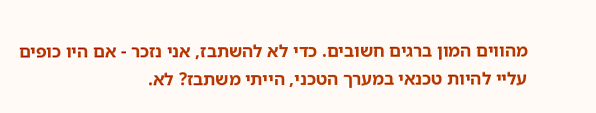מהווים המון ברגים חשובים. כדי לא להשתבז, אני נזכר - אם היו כופים עליי להיות טכנאי במערך הטכני, הייתי משתבז? לא.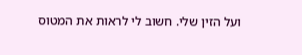ועל הזין שלי. חשוב לי לראות את המטוס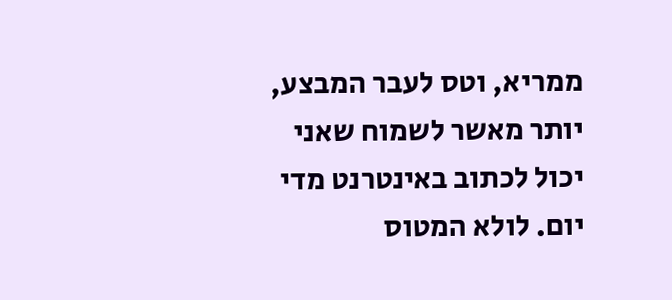ממריא, וטס לעבר המבצע, יותר מאשר לשמוח שאני יכול לכתוב באינטרנט מדי יום. לולא המטוס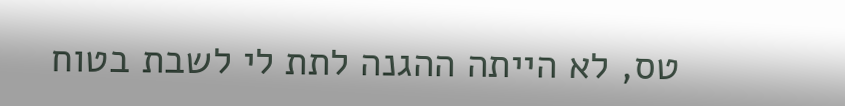טס, לא הייתה ההגנה לתת לי לשבת בטוח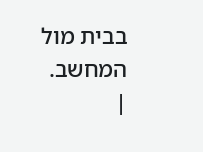בבית מול המחשב.
|